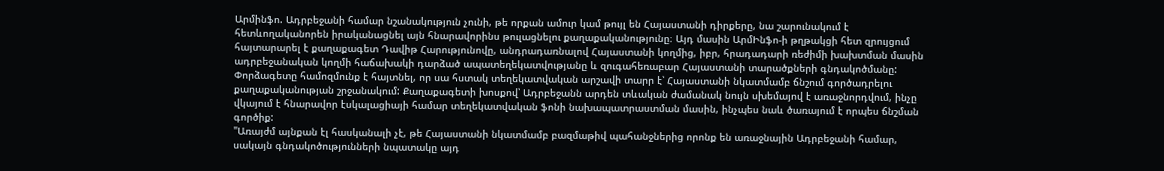Արմինֆո. Ադրբեջանի համար նշանակություն չունի, թե որքան ամուր կամ թույլ են Հայաստանի դիրքերը, նա շարունակում է հետևողականորեն իրականացնել այն հնարավորինս թուլացնելու քաղաքականությունը։ Այդ մասին ԱրմԻնֆո-ի թղթակցի հետ զրույցում հայտարարել է քաղաքագետ Դավիթ Հարությունովը, անդրադառնալով Հայաստանի կողմից, իբր, հրադադարի ռեժիմի խախտման մասին ադրբեջանական կողմի հաճախակի դարձած ապատեղեկատվությանը և զուգահեռաբար Հայաստանի տարածքների գնդակոծմանը:
Փորձագետը համոզմունք է հայտնել, որ սա հստակ տեղեկատվական արշավի տարր է՝ Հայաստանի նկատմամբ ճնշում գործադրելու քաղաքականության շրջանակում: Քաղաքագետի խոսքով՝ Ադրբեջանն արդեն տևական ժամանակ նույն սխեմայով է առաջնորդվում, ինչը վկայում է հնարավոր էսկալացիայի համար տեղեկատվական ֆոնի նախապատրաստման մասին, ինչպես նաև ծառայում է որպես ճնշման գործիք:
"Առայժմ այնքան էլ հասկանալի չէ, թե Հայաստանի նկատմամբ բազմաթիվ պահանջներից որոնք են առաջնային Ադրբեջանի համար, սակայն գնդակոծությունների նպատակը այդ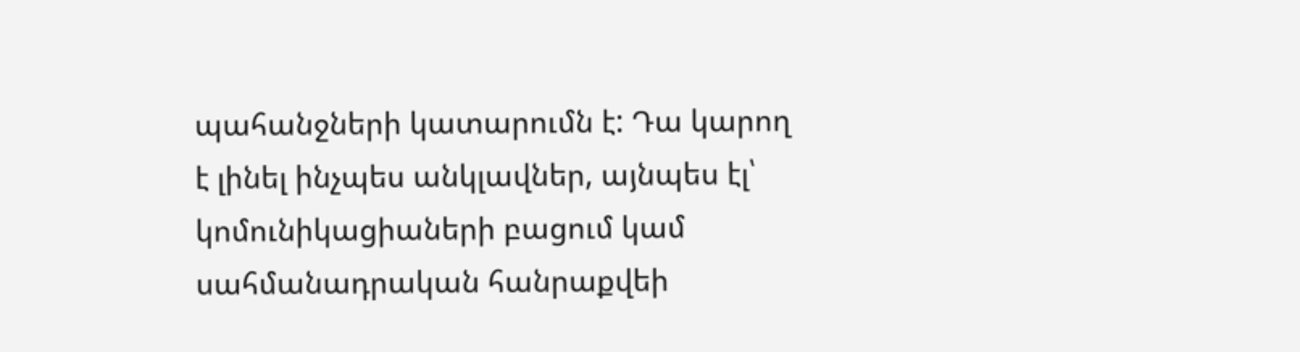պահանջների կատարումն է: Դա կարող է լինել ինչպես անկլավներ, այնպես էլ՝ կոմունիկացիաների բացում կամ սահմանադրական հանրաքվեի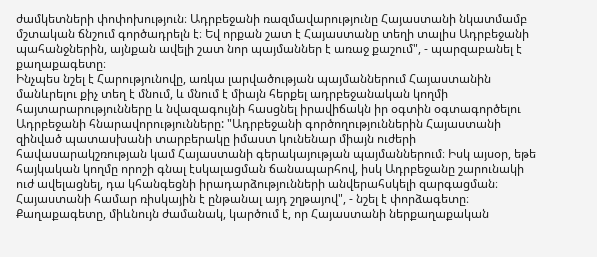ժամկետների փոփոխություն։ Ադրբեջանի ռազմավարությունը Հայաստանի նկատմամբ մշտական ճնշում գործադրելն է։ Եվ որքան շատ է Հայաստանը տեղի տալիս Ադրբեջանի պահանջներին, այնքան ավելի շատ նոր պայմաններ է առաջ քաշում", - պարզաբանել է քաղաքագետը։
Ինչպես նշել է Հարությունովը, առկա լարվածության պայմաններում Հայաստանին մանևրելու քիչ տեղ է մնում, և մնում է միայն հերքել ադրբեջանական կողմի հայտարարությունները և նվազագույնի հասցնել իրավիճակն իր օգտին օգտագործելու Ադրբեջանի հնարավորությունները: "Ադրբեջանի գործողություններին Հայաստանի զինված պատասխանի տարբերակը իմաստ կունենար միայն ուժերի հավասարակշռության կամ Հայաստանի գերակայության պայմաններում։ Իսկ այսօր, եթե հայկական կողմը որոշի գնալ էսկալացման ճանապարհով, իսկ Ադրբեջանը շարունակի ուժ ավելացնել, դա կհանգեցնի իրադարձությունների անվերահսկելի զարգացման։ Հայաստանի համար ռիսկային է ընթանալ այդ շղթայով", - նշել է փորձագետը։
Քաղաքագետը, միևնույն ժամանակ, կարծում է, որ Հայաստանի ներքաղաքական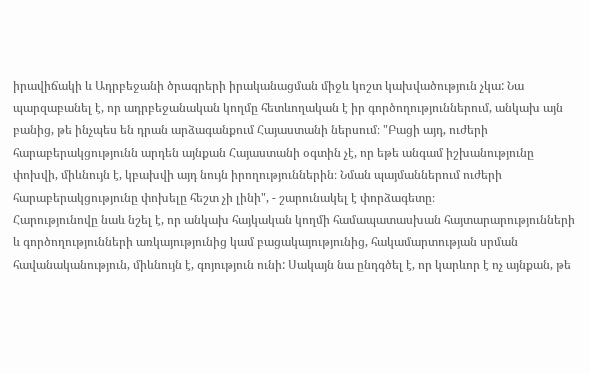իրավիճակի և Ադրբեջանի ծրագրերի իրականացման միջև կոշտ կախվածություն չկա: Նա պարզաբանել է, որ ադրբեջանական կողմը հետևողական է իր գործողություններում, անկախ այն բանից, թե ինչպես են դրան արձագանքում Հայաստանի ներսում։ "Բացի այդ, ուժերի հարաբերակցությունն արդեն այնքան Հայաստանի օգտին չէ, որ եթե անգամ իշխանությունը փոխվի, միևնույն է, կբախվի այդ նույն իրողություններին։ Նման պայմաններում ուժերի հարաբերակցությունը փոխելը հեշտ չի լինի", - շարունակել է փորձագետը։
Հարությունովը նաև նշել է, որ անկախ հայկական կողմի համապատասխան հայտարարությունների և գործողությունների առկայությունից կամ բացակայությունից, հակամարտության սրման հավանականություն, միևնույն է, գոյություն ունի: Սակայն նա ընդգծել է, որ կարևոր է ոչ այնքան, թե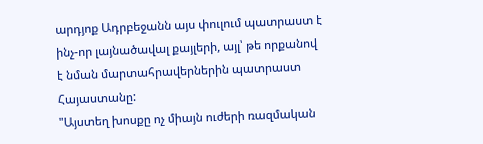արդյոք Ադրբեջանն այս փուլում պատրաստ է ինչ-որ լայնածավալ քայլերի, այլ՝ թե որքանով է նման մարտահրավերներին պատրաստ Հայաստանը:
"Այստեղ խոսքը ոչ միայն ուժերի ռազմական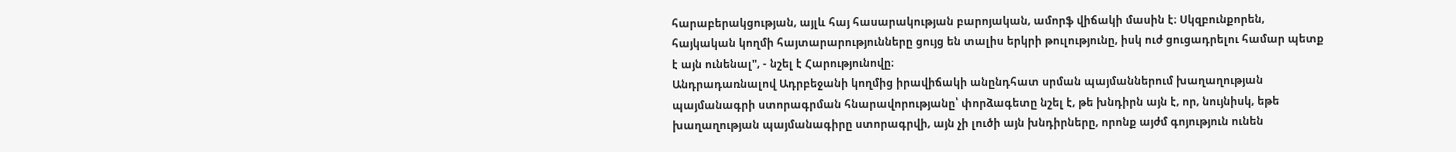հարաբերակցության, այլև հայ հասարակության բարոյական, ամորֆ վիճակի մասին է։ Սկզբունքորեն, հայկական կողմի հայտարարությունները ցույց են տալիս երկրի թուլությունը, իսկ ուժ ցուցադրելու համար պետք է այն ունենալ", - նշել է Հարությունովը։
Անդրադառնալով Ադրբեջանի կողմից իրավիճակի անընդհատ սրման պայմաններում խաղաղության պայմանագրի ստորագրման հնարավորությանը՝ փորձագետը նշել է, թե խնդիրն այն է, որ, նույնիսկ, եթե խաղաղության պայմանագիրը ստորագրվի, այն չի լուծի այն խնդիրները, որոնք այժմ գոյություն ունեն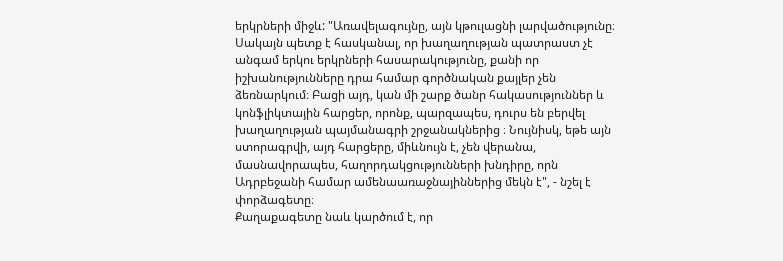երկրների միջև: "Առավելագույնը, այն կթուլացնի լարվածությունը։ Սակայն պետք է հասկանալ, որ խաղաղության պատրաստ չէ անգամ երկու երկրների հասարակությունը, քանի որ իշխանությունները դրա համար գործնական քայլեր չեն ձեռնարկում։ Բացի այդ, կան մի շարք ծանր հակասություններ և կոնֆլիկտային հարցեր, որոնք, պարզապես, դուրս են բերվել խաղաղության պայմանագրի շրջանակներից ։ Նույնիսկ, եթե այն ստորագրվի, այդ հարցերը, միևնույն է, չեն վերանա, մասնավորապես, հաղորդակցությունների խնդիրը, որն Ադրբեջանի համար ամենաառաջնայիններից մեկն է", - նշել է փորձագետը։
Քաղաքագետը նաև կարծում է, որ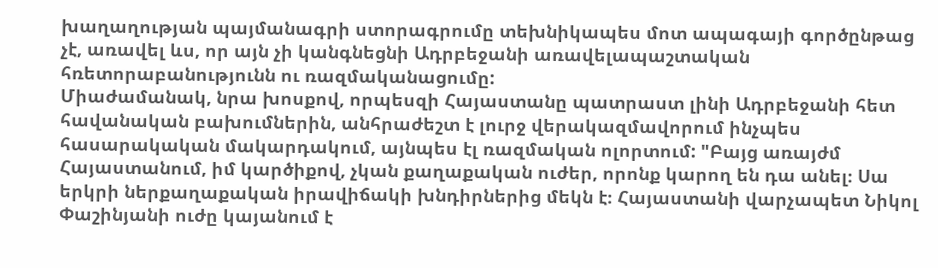խաղաղության պայմանագրի ստորագրումը տեխնիկապես մոտ ապագայի գործընթաց չէ, առավել ևս, որ այն չի կանգնեցնի Ադրբեջանի առավելապաշտական հռետորաբանությունն ու ռազմականացումը:
Միաժամանակ, նրա խոսքով, որպեսզի Հայաստանը պատրաստ լինի Ադրբեջանի հետ հավանական բախումներին, անհրաժեշտ է լուրջ վերակազմավորում ինչպես հասարակական մակարդակում, այնպես էլ ռազմական ոլորտում: "Բայց առայժմ Հայաստանում, իմ կարծիքով, չկան քաղաքական ուժեր, որոնք կարող են դա անել։ Սա երկրի ներքաղաքական իրավիճակի խնդիրներից մեկն է։ Հայաստանի վարչապետ Նիկոլ Փաշինյանի ուժը կայանում է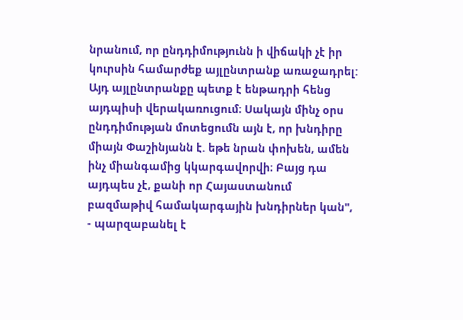նրանում, որ ընդդիմությունն ի վիճակի չէ իր կուրսին համարժեք այլընտրանք առաջադրել: Այդ այլընտրանքը պետք է ենթադրի հենց այդպիսի վերակառուցում։ Սակայն մինչ օրս ընդդիմության մոտեցումն այն է, որ խնդիրը միայն Փաշինյանն է. եթե նրան փոխեն, ամեն ինչ միանգամից կկարգավորվի։ Բայց դա այդպես չէ, քանի որ Հայաստանում բազմաթիվ համակարգային խնդիրներ կան", - պարզաբանել է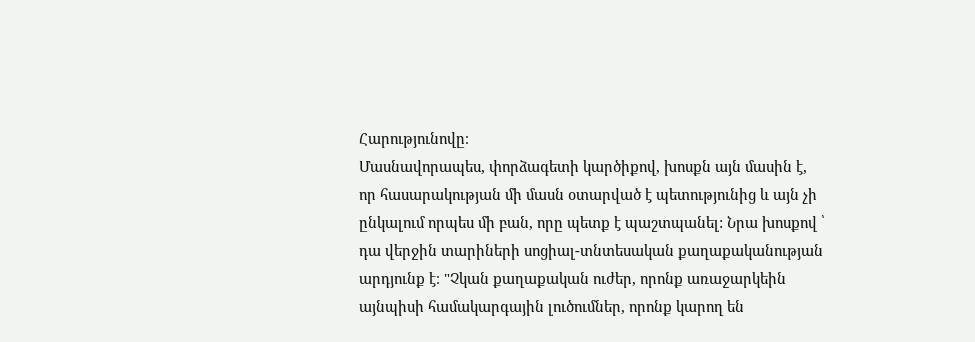Հարությունովը։
Մասնավորապես, փորձագետի կարծիքով, խոսքն այն մասին է, որ հասարակության մի մասն օտարված է պետությունից և այն չի ընկալում որպես մի բան, որը պետք է պաշտպանել: Նրա խոսքով ՝ դա վերջին տարիների սոցիալ-տնտեսական քաղաքականության արդյունք է։ "Չկան քաղաքական ուժեր, որոնք առաջարկեին այնպիսի համակարգային լուծումներ, որոնք կարող են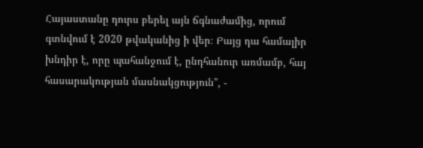Հայաստանը դուրս բերել այն ճգնաժամից, որում գտնվում է 2020 թվականից ի վեր։ Բայց դա համալիր խնդիր է, որը պահանջում է, ընդհանուր առմամբ, հայ հասարակության մասնակցություն", -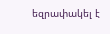եզրափակել է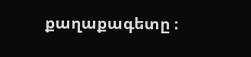քաղաքագետը ։